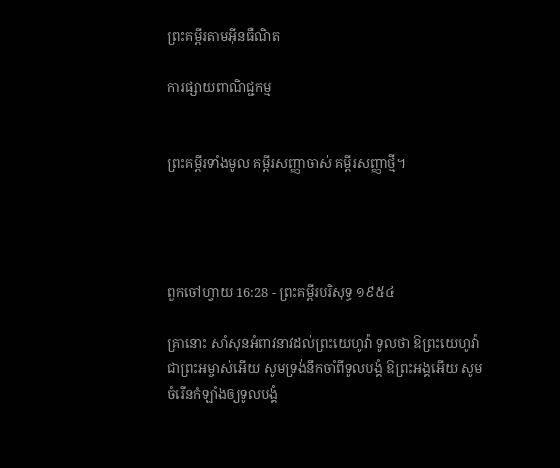ព្រះគម្ពីរតាមអ៊ីនធឺណិត

ការផ្សាយពាណិជ្ជកម្ម


ព្រះគម្ពីរទាំងមូល គម្ពីរសញ្ញាចាស់ គម្ពីរសញ្ញាថ្មី។




ពួកចៅ‌ហ្វាយ 16:28 - ព្រះគម្ពីរបរិសុទ្ធ ១៩៥៤

គ្រានោះ សាំសុនអំពាវ‌នាវដល់ព្រះ‌យេហូវ៉ា ទូលថា ឱព្រះ‌យេហូវ៉ាជាព្រះ‌អម្ចាស់អើយ សូមទ្រង់នឹកចាំពីទូលបង្គំ ឱព្រះ‌អង្គអើយ សូមចំរើនកំឡាំងឲ្យទូលបង្គំ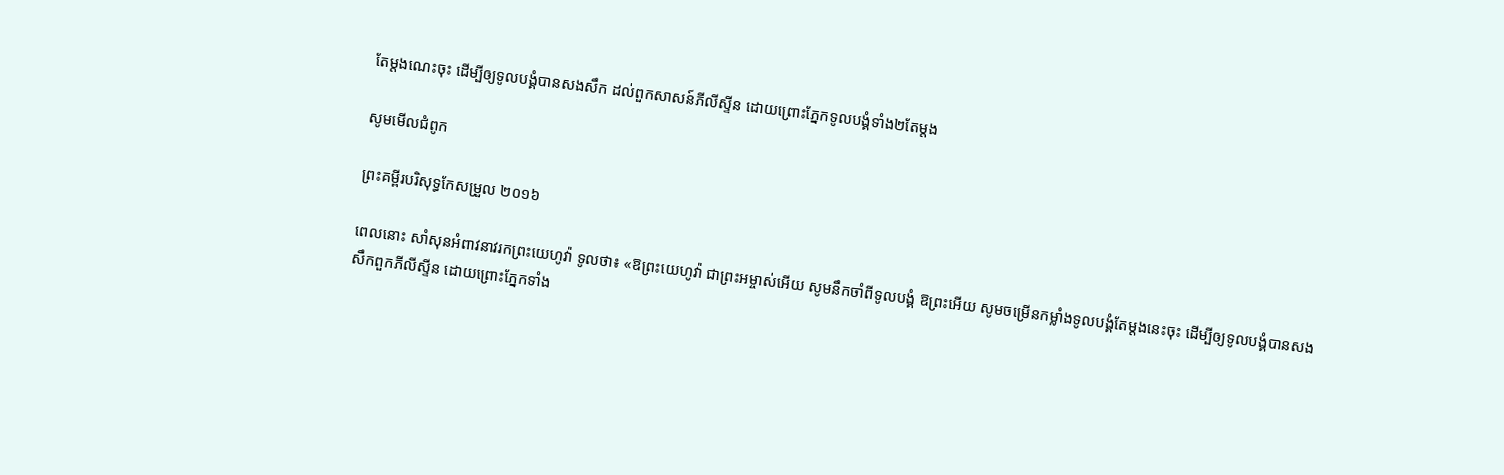តែម្តងណេះចុះ ដើម្បីឲ្យទូលបង្គំបានសង‌សឹក ដល់ពួកសាសន៍ភីលីស្ទីន ដោយព្រោះភ្នែកទូលបង្គំទាំង២តែម្តង

សូមមើលជំពូក

ព្រះគម្ពីរបរិសុទ្ធកែសម្រួល ២០១៦

ពេលនោះ សាំសុនអំពាវ‌នាវរកព្រះ‌យេហូវ៉ា ទូលថា៖ «ឱព្រះ‌យេហូវ៉ា ជាព្រះ‌អម្ចាស់អើយ សូមនឹកចាំពីទូល‌បង្គំ ឱព្រះអើយ សូមចម្រើនកម្លាំងទូល‌បង្គំតែម្តងនេះចុះ ដើម្បីឲ្យទូល‌បង្គំបានសងសឹកពួកភីលី‌ស្ទីន ដោយព្រោះភ្នែកទាំង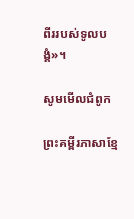ពីររបស់ទូលបង្គំ»។

សូមមើលជំពូក

ព្រះគម្ពីរភាសាខ្មែ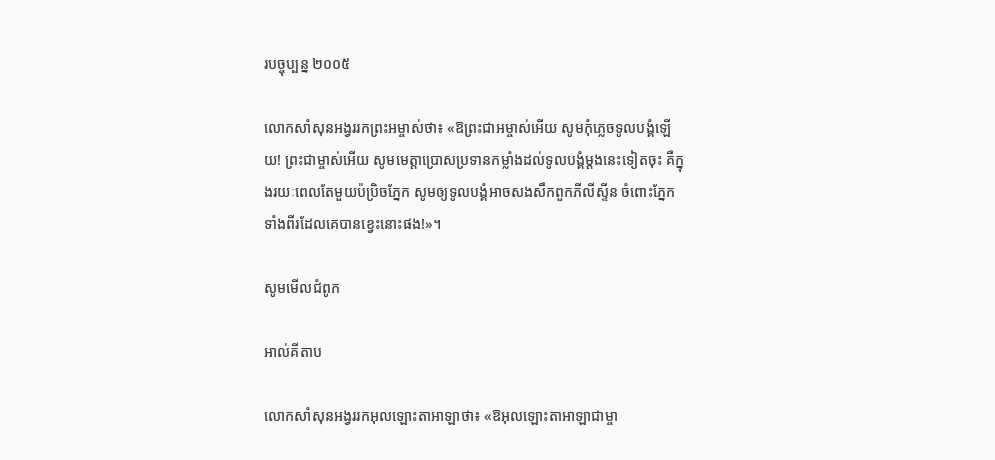របច្ចុប្បន្ន ២០០៥

លោកសាំសុនអង្វររកព្រះ‌អម្ចាស់ថា៖ «ឱព្រះ‌ជា‌អម្ចាស់អើយ សូមកុំភ្លេចទូលបង្គំឡើយ! ព្រះ‌ជាម្ចាស់អើយ សូមមេត្តាប្រោសប្រទានកម្លាំងដល់ទូលបង្គំម្ដងនេះទៀតចុះ គឺក្នុងរយៈពេលតែមួយប៉ប្រិចភ្នែក សូមឲ្យទូលបង្គំអាចសង‌សឹកពួកភីលីស្ទីន ចំពោះភ្នែកទាំងពីរដែលគេបានខ្វេះនោះផង!»។

សូមមើលជំពូក

អាល់គីតាប

លោកសាំ‌សុនអង្វររកអុលឡោះ‌តាអាឡាថា៖ «ឱអុលឡោះ‌តាអាឡាជាម្ចា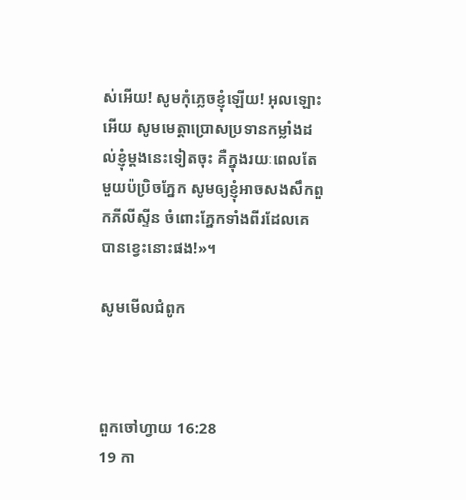ស់អើយ! សូមកុំភ្លេចខ្ញុំឡើយ! អុលឡោះអើយ សូមមេត្តាប្រោសប្រទានកម្លាំងដល់ខ្ញុំម្តងនេះទៀតចុះ គឺក្នុងរយៈពេលតែមួយប៉ប្រិចភ្នែក សូមឲ្យខ្ញុំអាចសងសឹកពួកភីលី‌ស្ទីន ចំពោះភ្នែកទាំងពីរដែលគេបានខ្វេះនោះផង!»។

សូមមើលជំពូក



ពួកចៅ‌ហ្វាយ 16:28
19 កា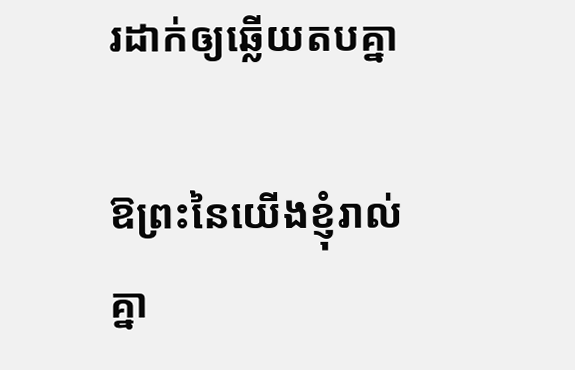រដាក់ឲ្យឆ្លើយតបគ្នា

ឱព្រះនៃយើងខ្ញុំរាល់គ្នា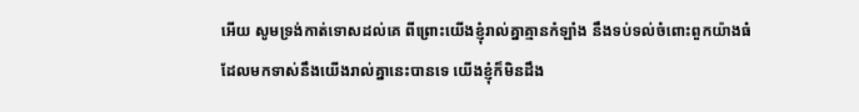អើយ សូមទ្រង់កាត់ទោសដល់គេ ពីព្រោះយើងខ្ញុំរាល់គ្នាគ្មានកំឡាំង នឹងទប់‌ទល់ចំពោះពួកយ៉ាងធំ ដែលមកទាស់នឹងយើងរាល់គ្នានេះបានទេ យើងខ្ញុំក៏មិនដឹង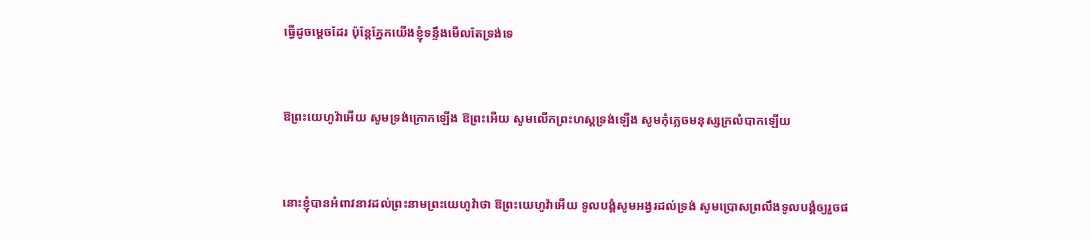ធ្វើដូចម្តេចដែរ ប៉ុន្តែភ្នែកយើងខ្ញុំទន្ទឹងមើលតែទ្រង់ទេ


ឱព្រះ‌យេហូវ៉ាអើយ សូមទ្រង់ក្រោកឡើង ឱព្រះអើយ សូមលើកព្រះ‌ហស្តទ្រង់ឡើង សូមកុំភ្លេចមនុស្សក្រលំបាកឡើយ


នោះខ្ញុំបានអំពាវ‌នាវដល់ព្រះ‌នាមព្រះ‌យេហូវ៉ាថា ឱព្រះ‌យេហូវ៉ាអើយ ទូលបង្គំសូមអង្វរដល់ទ្រង់ សូមប្រោសព្រលឹងទូលបង្គំឲ្យរួចផ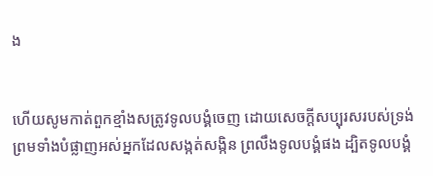ង


ហើយសូមកាត់ពួកខ្មាំងសត្រូវទូលបង្គំចេញ ដោយសេចក្ដីសប្បុរសរបស់ទ្រង់ ព្រមទាំងបំផ្លាញអស់អ្នកដែលសង្កត់‌សង្កិន ព្រលឹងទូលបង្គំផង ដ្បិតទូលបង្គំ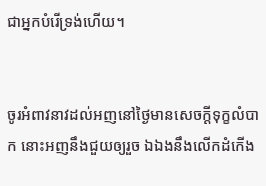ជាអ្នកបំរើទ្រង់ហើយ។


ចូរអំពាវ‌នាវដល់អញនៅថ្ងៃមានសេចក្ដីទុក្ខលំបាក នោះអញនឹងជួយឲ្យរួច ឯឯងនឹងលើកដំកើង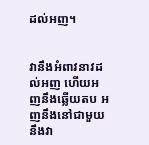ដល់អញ។


វានឹងអំពាវ‌នាវដល់អញ ហើយអញនឹងឆ្លើយតប អញនឹងនៅជាមួយនឹងវា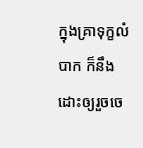ក្នុងគ្រាទុក្ខលំបាក ក៏នឹងដោះឲ្យរួចចេ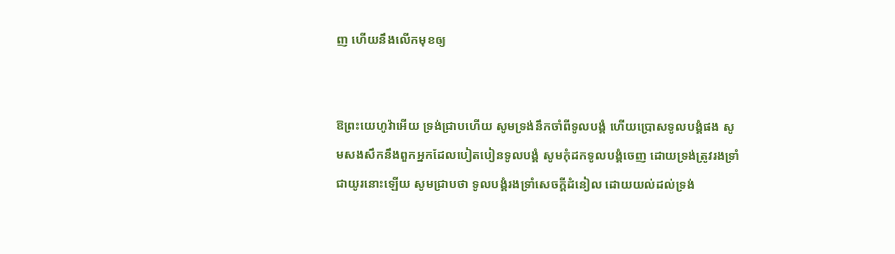ញ ហើយនឹងលើកមុខឲ្យ


ឱព្រះ‌យេហូវ៉ាអើយ ទ្រង់ជ្រាបហើយ សូមទ្រង់នឹកចាំពីទូលបង្គំ ហើយប្រោសទូលបង្គំផង សូមសង‌សឹកនឹងពួកអ្នកដែលបៀត‌បៀនទូលបង្គំ សូមកុំដកទូលបង្គំចេញ ដោយទ្រង់ត្រូវរងទ្រាំជាយូរនោះឡើយ សូមជ្រាបថា ទូលបង្គំរងទ្រាំសេចក្ដីដំនៀល ដោយយល់ដល់ទ្រង់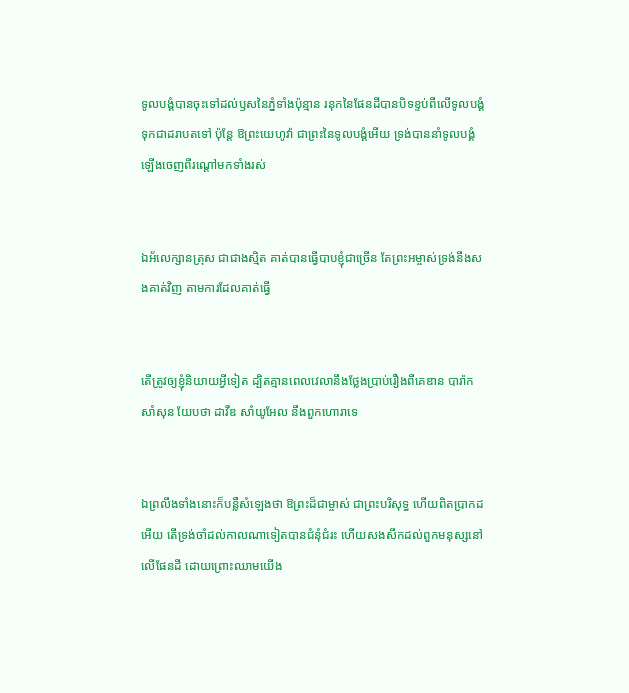ទូលបង្គំបានចុះទៅដល់ឫសនៃភ្នំទាំងប៉ុន្មាន រនុកនៃផែនដីបានបិទខ្ទប់ពីលើទូលបង្គំ ទុកជាដរាបតទៅ ប៉ុន្តែ ឱព្រះ‌យេហូវ៉ា ជាព្រះនៃទូលបង្គំអើយ ទ្រង់បាននាំទូលបង្គំឡើងចេញពីរណ្តៅមកទាំងរស់


ឯអ័លេ‌ក្សាន‌ត្រុស ជាជាងស្មិត គាត់បានធ្វើបាបខ្ញុំជាច្រើន តែព្រះ‌អម្ចាស់ទ្រង់នឹងសងគាត់វិញ តាមការដែលគាត់ធ្វើ


តើត្រូវឲ្យខ្ញុំនិយាយអ្វីទៀត ដ្បិតគ្មានពេលវេលានឹងថ្លែងប្រាប់រឿងពីគេឌាន បារ៉ាក សាំសុន យែបថា ដាវីឌ សាំយូ‌អែល នឹងពួកហោរាទេ


ឯព្រលឹងទាំងនោះក៏បន្លឺសំឡេងថា ឱព្រះដ៏ជាម្ចាស់ ជាព្រះបរិសុទ្ធ ហើយពិតប្រាកដអើយ តើទ្រង់‌ចាំដល់កាលណាទៀតបានជំនុំជំរះ ហើយសង‌សឹកដល់ពួកមនុស្សនៅលើផែនដី ដោយព្រោះឈាមយើង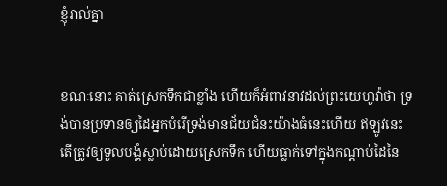ខ្ញុំរាល់គ្នា


ខណៈនោះ គាត់ស្រេកទឹកជាខ្លាំង ហើយក៏អំពាវ‌នាវដល់ព្រះ‌យេហូវ៉ាថា ទ្រង់បានប្រទានឲ្យដៃអ្នកបំរើទ្រង់មានជ័យ‌ជំនះយ៉ាងធំនេះហើយ ឥឡូវនេះ តើត្រូវឲ្យទូលបង្គំស្លាប់ដោយស្រេកទឹក ហើយធ្លាក់ទៅក្នុងកណ្តាប់ដៃនៃ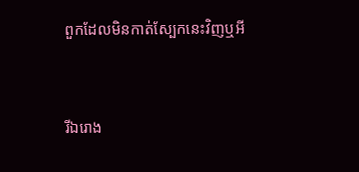ពួកដែលមិនកាត់ស្បែកនេះវិញឬអី


រីឯរោង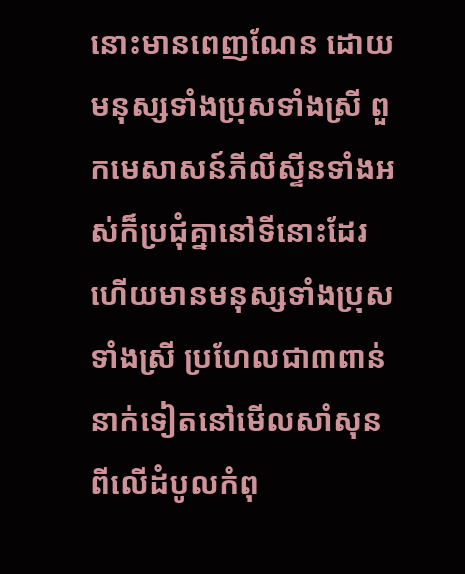នោះមានពេញណែន ដោយមនុស្សទាំងប្រុសទាំងស្រី ពួកមេសាសន៍ភីលីស្ទីនទាំងអស់ក៏ប្រជុំគ្នានៅទីនោះដែរ ហើយមានមនុស្សទាំងប្រុសទាំងស្រី ប្រហែលជា៣ពាន់នាក់ទៀតនៅមើលសាំសុនពីលើដំបូលកំពុ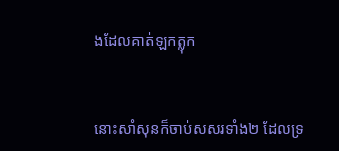ងដែលគាត់ឡកត្លុក


នោះសាំសុនក៏ចាប់សសរទាំង២ ដែលទ្រ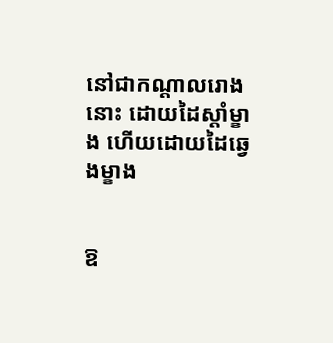នៅជាកណ្តាលរោងនោះ ដោយដៃស្តាំម្ខាង ហើយដោយដៃឆ្វេងម្ខាង


ឱ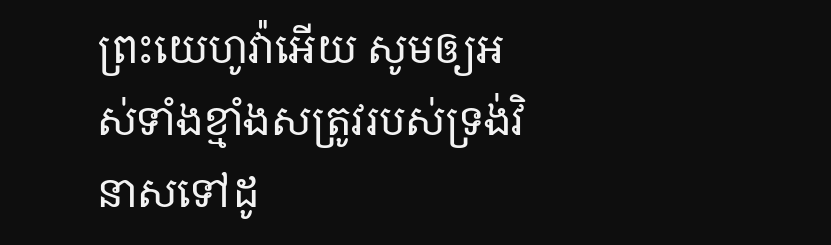ព្រះ‌យេហូវ៉ាអើយ សូមឲ្យអស់ទាំងខ្មាំងសត្រូវរបស់ទ្រង់វិនាសទៅដូ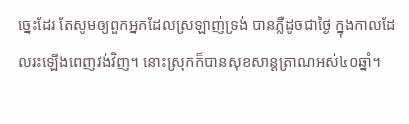ច្នេះដែរ តែសូមឲ្យពួកអ្នកដែលស្រឡាញ់ទ្រង់ បានភ្លឺដូចជាថ្ងៃ ក្នុងកាលដែលរះឡើងពេញវង់វិញ។ នោះស្រុកក៏បានសុខ‌សាន្ត‌ត្រាណអស់៤០ឆ្នាំ។